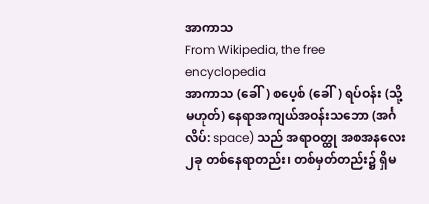အာကာသ
From Wikipedia, the free encyclopedia
အာကာသ (ခေါ်) စပေ့စ် (ခေါ်) ရပ်ဝန်း (သို့မဟုတ်) နေရာအကျယ်အဝန်းသဘော (အင်္ဂလိပ်: space) သည် အရာဝတ္ထု အစအနလေး၂ခု တစ်နေရာတည်း၊ တစ်မှတ်တည်း၌ ရှိမ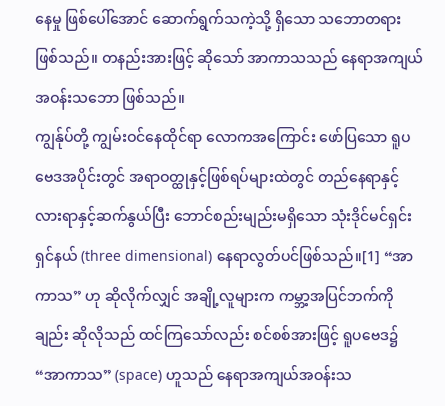နေမှု ဖြစ်ပေါ်အောင် ဆောက်ရွက်သကဲ့သို့ ရှိသော သဘောတရား ဖြစ်သည်။ တနည်းအားဖြင့် ဆိုသော် အာကာသသည် နေရာအကျယ်အဝန်းသဘော ဖြစ်သည်။
ကျွန်ုပ်တို့ ကျွမ်းဝင်နေထိုင်ရာ လောကအကြောင်း ဖော်ပြသော ရူပဗေဒအပိုင်းတွင် အရာဝတ္ထုနှင့်ဖြစ်ရပ်များထဲတွင် တည်နေရာနှင့် လားရာနှင့်ဆက်နွယ်ပြီး ဘောင်စည်းမျည်းမရှိသော သုံးဒိုင်မင်ရှင်းရှင်နယ် (three dimensional) နေရာလွတ်ပင်ဖြစ်သည်။[1] “အာကာသ” ဟု ဆိုလိုက်လျှင် အချို့လူများက ကမ္ဘာ့အပြင်ဘက်ကိုချည်း ဆိုလိုသည် ထင်ကြသော်လည်း စင်စစ်အားဖြင့် ရူပဗေဒ၌ “အာကာသ” (space) ဟူသည် နေရာအကျယ်အဝန်းသ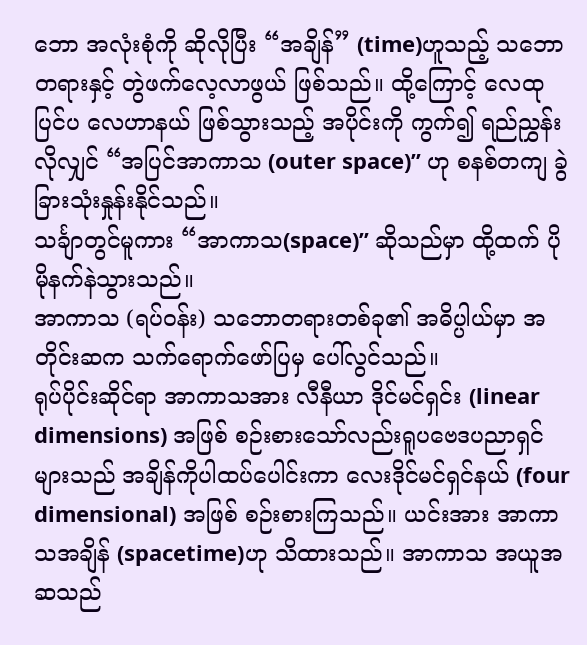ဘော အလုံးစုံကို ဆိုလိုပြီး “အချိန်” (time)ဟူသည့် သဘောတရားနှင့် တွဲဖက်လေ့လာဖွယ် ဖြစ်သည်။ ထို့ကြောင့် လေထုပြင်ပ လေဟာနယ် ဖြစ်သွားသည့် အပိုင်းကို ကွက်၍ ရည်ညွှန်းလိုလျှင် “အပြင်အာကာသ (outer space)” ဟု စနစ်တကျ ခွဲခြားသုံးနှုန်းနိုင်သည်။
သင်္ချာတွင်မူကား “အာကာသ(space)” ဆိုသည်မှာ ထို့ထက် ပိုမိုနက်နဲသွားသည်။
အာကာသ (ရပ်ဝန်း) သဘောတရားတစ်ခု၏ အဓိပ္ပါယ်မှာ အတိုင်းဆက သက်ရောက်ဖော်ပြမှ ပေါ်လွင်သည်။
ရုပ်ပိုင်းဆိုင်ရာ အာကာသအား လီနီယာ ဒိုင်မင်ရှင်း (linear dimensions) အဖြစ် စဉ်းစားသော်လည်းရူပဗေဒပညာရှင်များသည် အချိန်ကိုပါထပ်ပေါင်းကာ လေးဒိုင်မင်ရှင်နယ် (four dimensional) အဖြစ် စဉ်းစားကြသည်။ ယင်းအား အာကာသအချိန် (spacetime)ဟု သိထားသည်။ အာကာသ အယူအဆသည်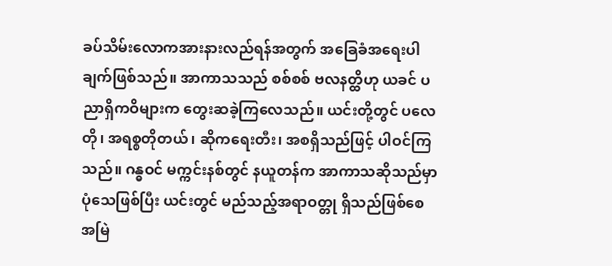ခပ်သိမ်းလောကအားနားလည်ရန်အတွက် အခြေခံအရေးပါချက်ဖြစ်သည်။ အာကာသသည် စစ်စစ် ဗလနတ္ထိဟု ယခင် ပညာရှိကဝိများက တွေးဆခဲ့ကြလေသည်။ ယင်းတို့တွင် ပလေတို၊ အရစ္စတိုတယ်၊ ဆိုကရေးတီး၊ အစရှိသည်ဖြင့် ပါဝင်ကြသည်။ ဂန္ဓဝင် မက္ကင်းနစ်တွင် နယူတန်က အာကာသဆိုသည်မှာ ပုံသေဖြစ်ပြီး ယင်းတွင် မည်သည့်အရာဝတ္တု ရှိသည်ဖြစ်စေ အမြဲ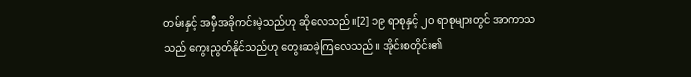တမ်းနှင့် အမှီအခိုကင်းမဲ့သည်ဟု ဆိုလေသည်။[2] ၁၉ ရာစုနှင့် ၂ဝ ရာစုများတွင် အာကာသသည် ကွေးညွတ်နိုင်သည်ဟု တွေးဆခဲ့ကြလေသည်။ အိုင်းစတိုင်း၏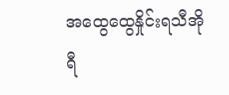အထွေထွေနှိုင်းရသီအိုရီ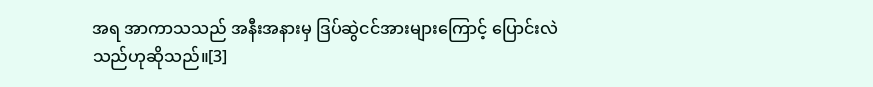အရ အာကာသသည် အနီးအနားမှ ဒြပ်ဆွဲငင်အားများကြောင့် ပြောင်းလဲသည်ဟုဆိုသည်။[3]